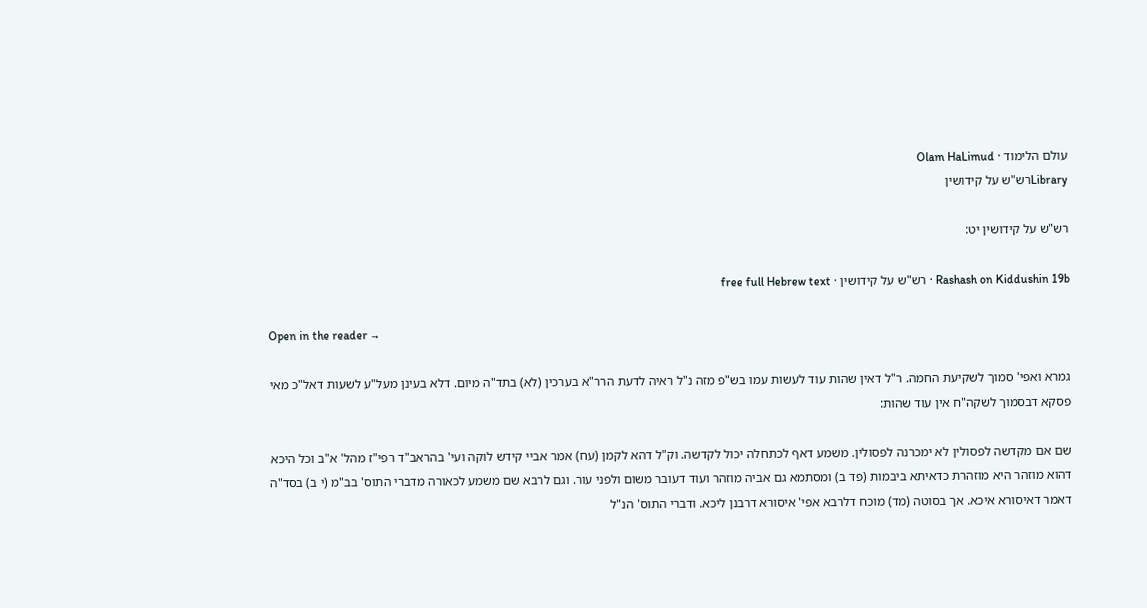עולם הלימוד · Olam HaLimud
Libraryרש"ש על קידושין

רש"ש על קידושין יט:

Rashash on Kiddushin 19b · רש"ש על קידושין · free full Hebrew text

Open in the reader →

גמרא ואפי' סמוך לשקיעת החמה. ר"ל דאין שהות עוד לעשות עמו בש"פ מזה נ"ל ראיה לדעת הרר"א בערכין (לא) בתד"ה מיום. דלא בעינן מעל"ע לשעות דאל"כ מאי פסקא דבסמוך לשקה"ח אין עוד שהות:

שם אם מקדשה לפסולין לא ימכרנה לפסולין. משמע דאף לכתחלה יכול לקדשה. וק"ל דהא לקמן (עח) אמר אביי קידש לוקה ועי' בהראב"ד רפי"ז מהל' א"ב וכל היכא דהוא מוזהר היא מוזהרת כדאיתא ביבמות (פד ב) ומסתמא גם אביה מוזהר ועוד דעובר משום ולפני עור. וגם לרבא שם משמע לכאורה מדברי התוס' בב"מ (י ב) בסד"ה דאמר דאיסורא איכא. אך בסוטה (מד) מוכח דלרבא אפי' איסורא דרבנן ליכא. ודברי התוס' הנ"ל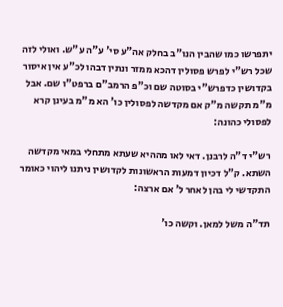יתפרשו כמו שהבין הנו"ב בחלק אה"ע סי' ע"ה ע"ש. ואולי לזה שכל רש"י לפרש פסולין דהכא ממזר ונתין דבהו לכ"ע אין איסור בקדושין כדפרש"י בסוטה שם וכ"פ הרמב"ם ברפט"ו שם. אבל מ"מ תקשה מ"ק אם מקדשה לפסולין כו' הא מ"מ בעינן קרא לפסולי כהונה:

רש"י ד"ה לרבנן. דאי לאו מההיא שעתא מתחלי במאי מקדשה השתא. ק"ל דכיון דמעות הראשונות לקדושין ניתנו ליהוי כאומר התקדשי לי בהן לאחר ל' אם ארצה:

תד"ה משל למאן. וקשה כו'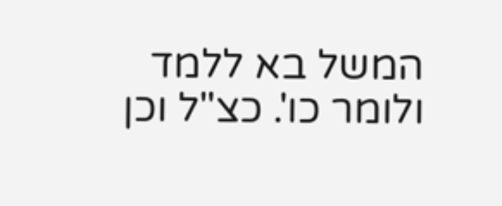המשל בא ללמד ולומר כו'. כצ"ל וכן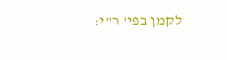לקמן בפי' ר"י: